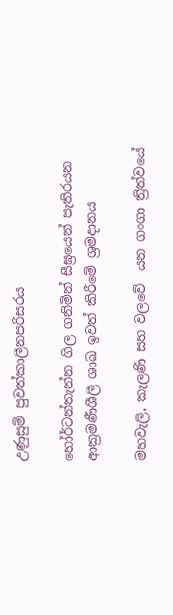උණුසුම් පුවත්කාලීනපරිසරය

හෝර්ටන්තැන්න ගිල ගනිමින් සීඝ්‍රයෙන් පැතිරයන ආක්‍රමණීශීලී ශාඛ ඉවත් කිරීමේ ශ්‍රමදානය

මහවැලි, කැලණි සහ වලවේ  යන ගංගා ත්‍රිත්වයේ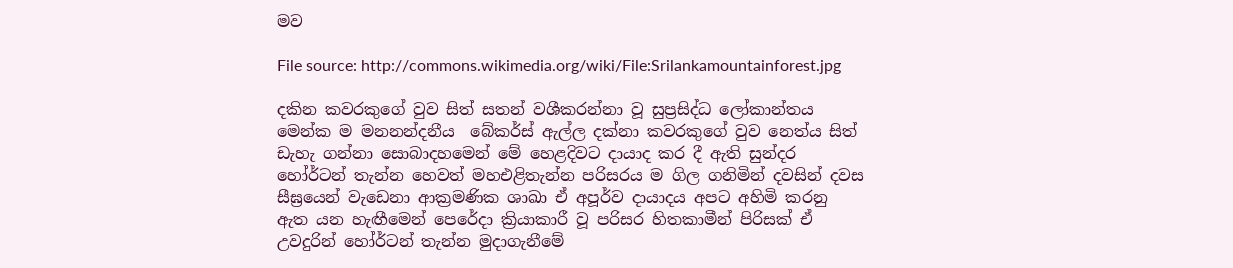මව

File source: http://commons.wikimedia.org/wiki/File:Srilankamountainforest.jpg

දකින කවරකුගේ වුව සිත් සතන් වශීකරන්නා වූ සුප්‍රසිද්ධ ලෝකාන්තය  මෙන්ක ම මනනන්දනීය ‌ බේකර්ස් ඇල්ල දක්නා කවරකුගේ වුව නෙත්ය සිත් ඩැහැ ගන්නා සොබාදහමෙන් මේ හෙළදිවට දායාද කර දී ඇති සුන්දර හෝර්ටන් තැන්න හෙවත් මහඑළිතැන්න පරිසරය ම ගිල ගනිමින් දවසින් දවස  සීඝ්‍රයෙන් වැඩෙනා ආක්‍රමණික ශාඛා ඒ අපූර්ව දායාදය අපට අහිමි කරනු ඇත යන හැඟීමෙන් පෙරේදා ක්‍රියාකාරී වූ පරිසර හිතකාමීන් පිරිසක් ඒ උවදුරින් හෝර්ටන් තැන්න මුදාගැනීමේ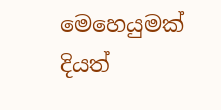මෙහෙයුමක් දියත්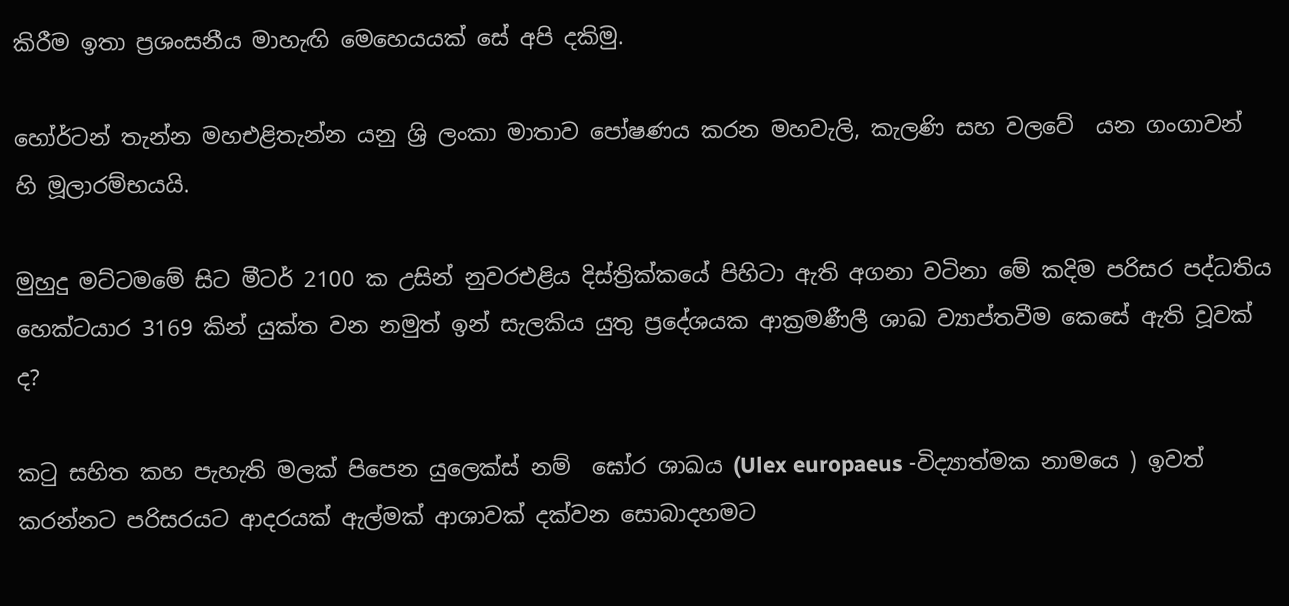කිරීම ඉතා ප්‍රශංසනීය මාහැඟි මෙහෙයයක් සේ අපි දකිමු.

හෝර්ටන් තැන්න මහඑළිතැන්න යනු ශ්‍රි ලංකා මාතාව‌ පෝෂණය කරන මහවැලි, කැලණි සහ වලවේ  යන ගංගාවන් හි මූලාරම්භයයි.

මුහුදු මට්ටමමේ සිට මීටර් 2100 ක උසින් නුවරඑළිය දිස්ත්‍රික්කයේ පිහිටා ඇති අගනා වටිනා මේ කදිම පරිසර පද්ධතිය හෙක්ටයාර 3169 කින් යුක්ත වන නමුත් ඉන් සැලකිය යුතු ප්‍රදේශයක ආක්‍රමණීලී ශාඛ ව්‍යාප්තවීම කෙසේ ඇති වූවක් ද?

කටු සහිත කහ පැහැති මලක් පිපෙන යුලෙක්ස් නම්  ඝෝර ශාඛය (Ulex europaeus -විද්‍යාත්මක නාමයෙ ) ඉවත් කරන්නට පරිසරයට ආදරයක් ඇල්මක් ආශාවක් දක්වන සොබාදහමට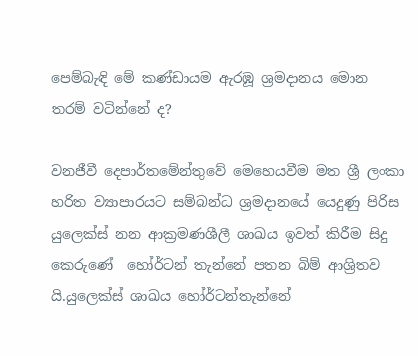පෙම්බැඳි මේ කණ්ඩායම ඇරඹූ ශ්‍රමදානය මොන තරම් වටින්නේ ද?

වනජීවී දෙපාර්තමේන්තුවේ මෙහෙයවීම මත ශ්‍රී ලංකා හරිත ව්‍යාපාරයට සම්බන්ධ ශ්‍රමදානයේ යෙදුණු පිරිස  යුලෙක්ස් නන ආක්‍රමණශීලී ශාඛය ඉවත් කිරීම සිදු කෙරුණේ  හෝර්ටන් තැන්නේ පතන බිම් ආශ්‍රිතව යි.යුලෙක්ස් ශාඛය හෝර්ටන්තැන්න‌ේ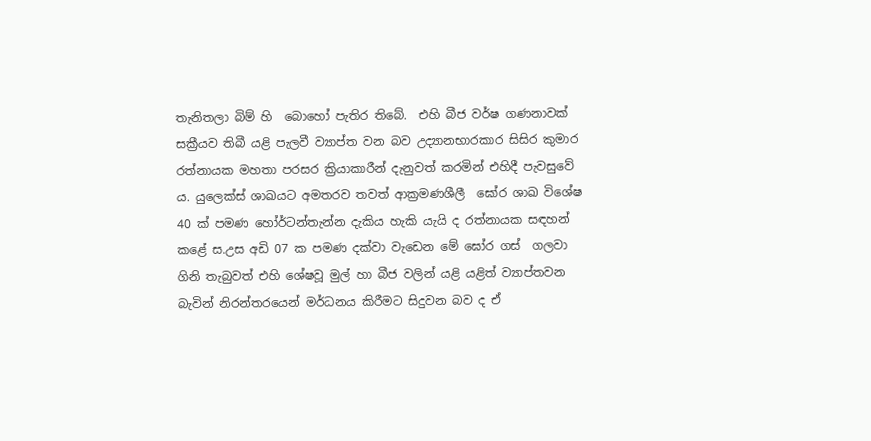තැනිතලා බිම් හි  බ‌ොහ‌ෝ පැතිර තිබේ.  එහි බීජ වර්ෂ ගණනාවක් සක්‍රීයව තිබී යළි පැලවී ව්‍යාප්ත වන බව උද්‍යානභාරකාර සිසිර කුමාර රත්නායක මහතා පරසර ක්‍රියාකාරීන් දැනුවත් කරමින් එහිදී පැවසුවේ ය. යුලෙක්ස් ශාඛයට අමතරව තවත් ආක්‍රමණශීලී  ඝෝර ශාඛ විශේෂ 40 ක් පමණ හෝර්ටන්තැන්න දැකිය හැකි යැයි ද රත්නායක සඳහන් කළේ ස.උස අඩි 07 ක පමණ දක්වා වැඩෙන මේ ඝෝර ගස්  ගලවා ගිනි තැබුවත් එහි ශේෂවූ මුල් හා බීජ වලින් යළි යළිත් ව්‍යාප්තවන බැවින් නිරන්තරයෙන් මර්ධනය කිරීමට සිදුවන බව ද ඒ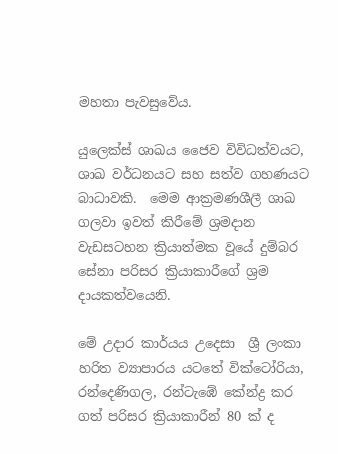මහතා පැවසුවේය.

යුලෙක්ස් ශාඛය ජෛව විවිධත්වයට, ශාඛ වර්ධනයට සහ සත්ව ගහණයට බාධාවකි.  මෙම ආක්‍රමණශීලී ශාඛ ගලවා ඉවත් කිරීමේ ශ්‍රමදාන වැඩසටහන ක්‍රියාත්මක වූයේ දුම්බර සේනා පරිසර ක්‍රියාකාරීගේ ශ්‍රම දායකත්වයෙනි.

මේ උදාර කාර්යය උදෙසා  ශ්‍රී ලංකා හරිත ව්‍යාපාරය යටතේ වික්ටෝරියා, රන්දෙණිගල, රන්ටැඹේ කේන්ද්‍ර කර ගත් පරිසර ක්‍රියාකාරීන් 80 ක් ද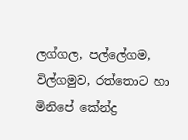ලග්ගල, පල්ලේගම, විල්ගමුව, රත්තොට හා මිනිපේ කේන්ද්‍ර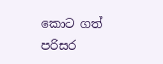කොට ගත් පරිසර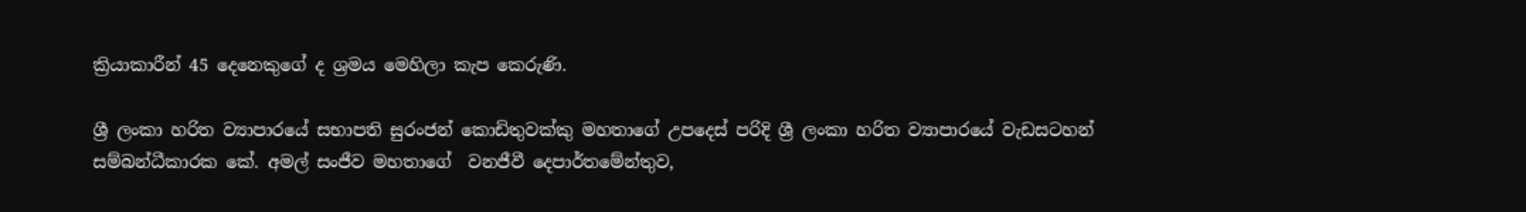ක්‍රියාකාරීන් 45 දෙනෙකුගේ ද ශ්‍රමය මෙහිලා කැප කෙරුණි.

ශ්‍රී ලංකා හරිත ව්‍යාපාරයේ සභාපති සුරංජන් කොඩිතුවක්කු මහතාගේ උපදෙස් පරිදි ශ්‍රී ලංකා හරිත ව්‍යාපාරයේ වැඩසටහන් සම්බන්ධීකාරක කේ. අමල් සංජීව මහතාගේ  වනජීවී දෙපාර්තමේන්තුව,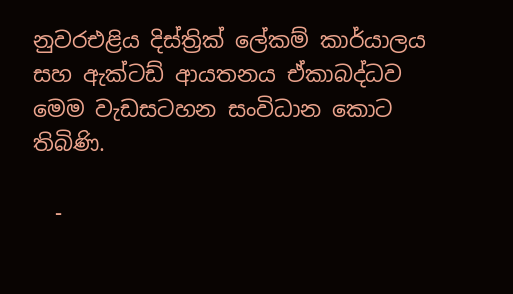නුවරඑළිය දිස්ත්‍රික් ලේකම් කාර්යාලය සහ ඇක්ටඩ් ආයතනය ඒකාබද්ධව මෙම වැඩසටහන සංවිධාන කොට තිබිණි.

  -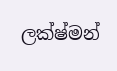ලක්ෂ්මන්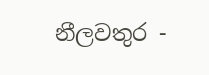නීලවතුර -